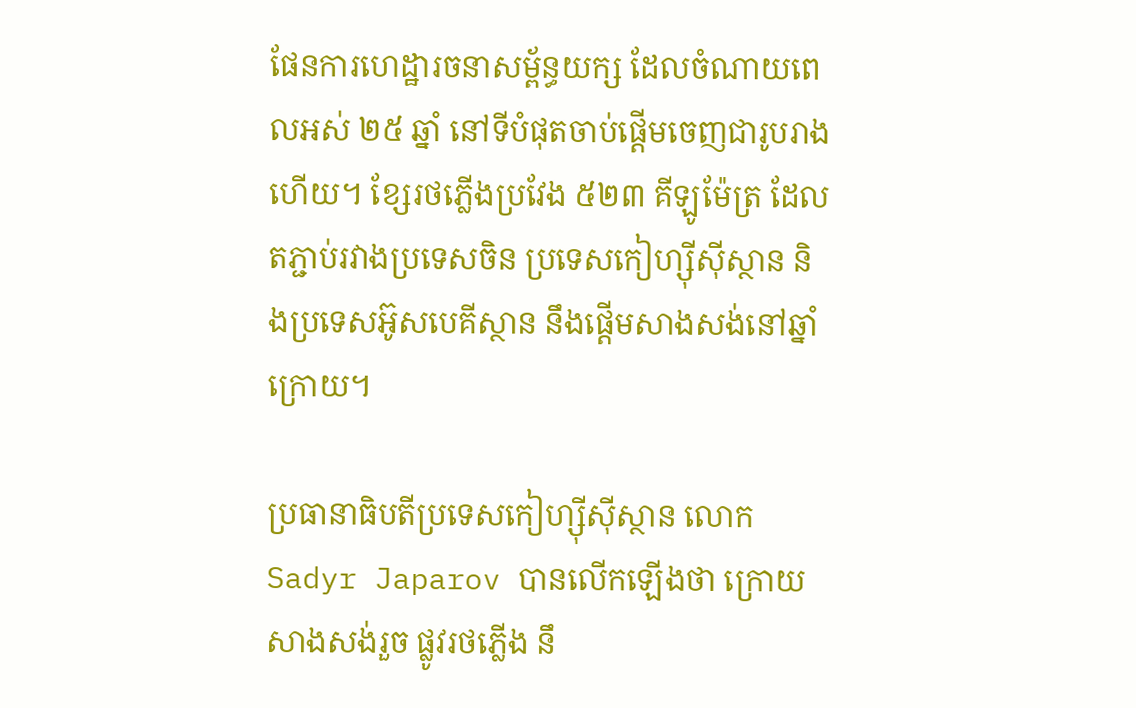ផែនការហេដ្ឋារចនាសម្ព័ន្ធយក្ស ដែលចំណាយពេលអស់ ២៥ ឆ្នាំ នៅទីបំផុតចាប់ផ្ដើមចេញជារូបរាងហើយ។ ខ្សែរថភ្លើងប្រវែង ៥២៣ គីឡូម៉ែត្រ ដែលតភ្ជាប់រវាងប្រទេសចិន ប្រទេសកៀហ្ស៊ីស៊ីស្ថាន និងប្រទេសអ៊ូសបេគីស្ថាន នឹងផ្ដើមសាងសង់នៅឆ្នាំក្រោយ។

ប្រធានាធិបតីប្រទេសកៀហ្ស៊ីស៊ីស្ថាន លោក Sadyr Japarov បានលើកឡើងថា ក្រោយសាងសង់រួច ផ្លូវរថភ្លើង នឹ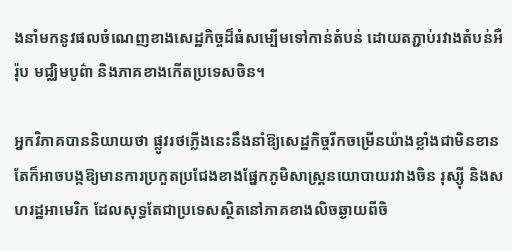ងនាំមកនូវផលចំណេញខាងសេដ្ឋកិច្ចដ៏ធំសម្បើមទៅកាន់តំបន់ ដោយតភ្ជាប់រវាងតំបន់អឺរ៉ុប មជ្ឈិមបូព៌ា និងភាគខាងកើតប្រទេសចិន។

អ្នកវិភាគបាននិយាយថា ផ្លូវរថភ្លើងនេះនឹងនាំឱ្យសេដ្ឋកិច្ចរីកចម្រើនយ៉ាងខ្លាំងជាមិនខាន តែក៏អាចបង្កឱ្យមានការប្រកួតប្រជែងខាងផ្នែកភូមិសាស្ត្រនយោបាយរវាងចិន រុស្ស៊ី និងសហរដ្ឋអាមេរិក ដែលសុទ្ធតែជាប្រទេសស្ថិតនៅភាគខាងលិចឆ្ងាយពីចិ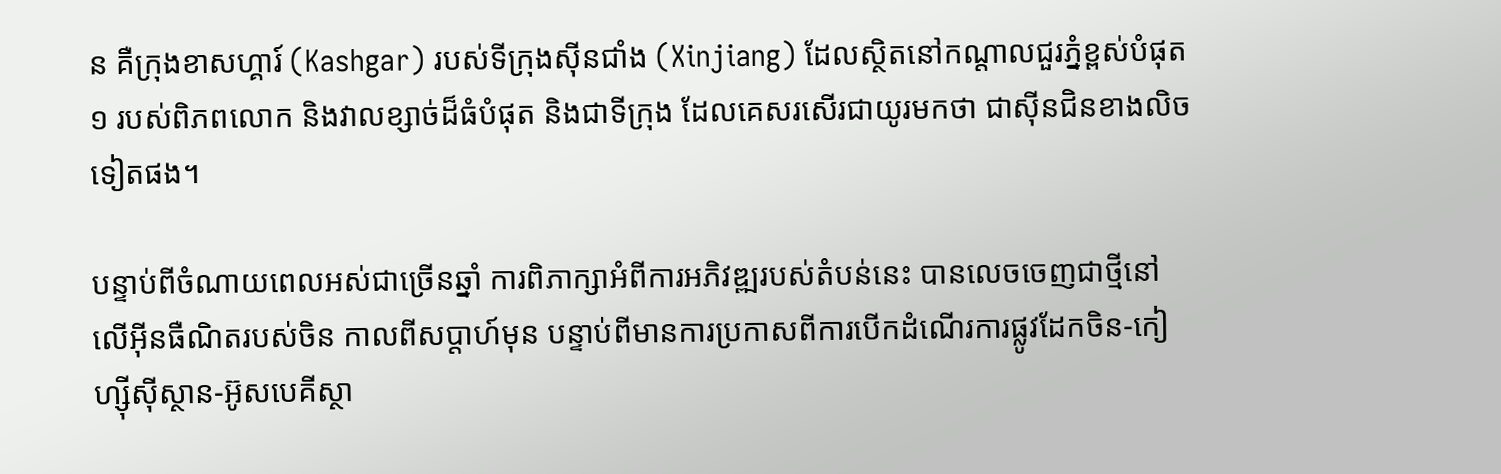ន គឺក្រុងខាសហ្គារ៍ (Kashgar) របស់ទីក្រុងស៊ីនជាំង (Xinjiang) ដែលស្ថិតនៅកណ្ដាលជួរភ្នំខ្ពស់បំផុត ១ របស់ពិភពលោក និងវាលខ្សាច់ដ៏ធំបំផុត និងជាទីក្រុង ដែលគេសរសើរជាយូរមកថា ជាស៊ីនជិនខាងលិចទៀតផង។

បន្ទាប់ពីចំណាយពេលអស់ជាច្រើនឆ្នាំ ការពិភាក្សាអំពីការអភិវឌ្ឍរបស់តំបន់នេះ បានលេចចេញជាថ្មីនៅលើអ៊ីនធឺណិតរបស់ចិន កាលពីសប្តាហ៍មុន បន្ទាប់ពីមានការប្រកាសពីការបើកដំណើរការផ្លូវដែកចិន-កៀហ្ស៊ីស៊ីស្ថាន-អ៊ូសបេគីស្ថា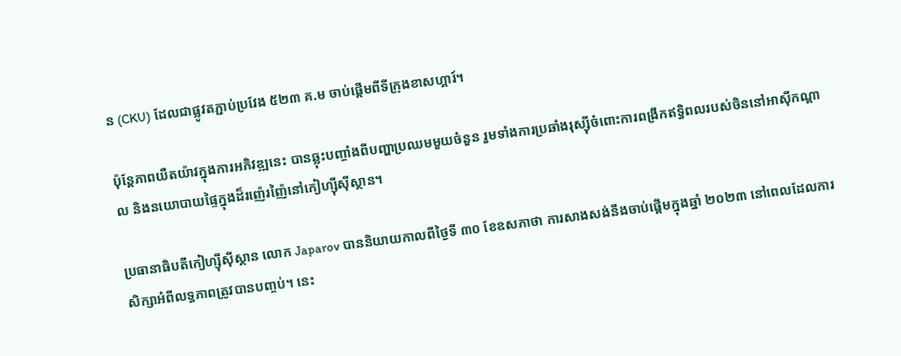ន (CKU) ដែលជាផ្លូវតភ្ជាប់ប្រវែង ៥២៣ គ.ម ចាប់ផ្តើមពីទីក្រុងខាសហ្គារ៍។

ប៉ុន្តែភាពយឺតយ៉ាវក្នុងការអភិវឌ្ឍនេះ បានឆ្លុះបញ្ចាំងពីបញ្ហាប្រឈមមួយចំនួន រួមទាំងការប្រឆាំងរុស្ស៊ីចំពោះការពង្រីកឥទ្ធិពលរបស់ចិននៅអាស៊ីកណ្តាល និងនយោបាយផ្ទៃក្នុងដ៏រញ៉េរញ៉ៃនៅកៀហ្ស៊ីស៊ីស្ថាន។

ប្រធានាធិបតីកៀហ្ស៊ីស៊ីស្ថាន លោក Japarov បាននិយាយកាលពីថ្ងៃទី ៣០ ខែឧសភាថា ការសាងសង់នឹងចាប់ផ្តើមក្នុងឆ្នាំ ២០២៣ នៅពេលដែលការសិក្សាអំពីលទ្ធភាពត្រូវបានបញ្ចប់។ នេះ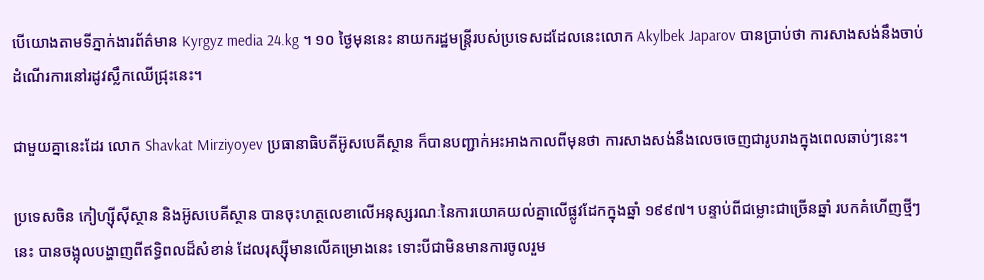បើយោងតាមទីភ្នាក់ងារព័ត៌មាន Kyrgyz media 24.kg ។ ១០ ថ្ងៃមុននេះ នាយករដ្ឋមន្ត្រីរបស់ប្រទេសដដែលនេះលោក Akylbek Japarov បានប្រាប់ថា ការសាងសង់នឹងចាប់ដំណើរការនៅរដូវស្លឹកឈើជ្រុះនេះ។

ជាមួយគ្នានេះដែរ លោក Shavkat Mirziyoyev ប្រធានាធិបតីអ៊ូសបេគីស្ថាន ក៏បានបញ្ជាក់អះអាងកាលពីមុនថា ការសាងសង់នឹងលេចចេញជារូបរាងក្នុងពេលឆាប់ៗនេះ។

ប្រទេសចិន កៀហ្ស៊ីស៊ីស្ថាន និងអ៊ូសបេគីស្ថាន បានចុះហត្ថលេខាលើអនុស្សរណៈនៃការយោគយល់គ្នាលើផ្លូវដែកក្នុងឆ្នាំ ១៩៩៧។ បន្ទាប់ពីជម្លោះជាច្រើនឆ្នាំ របកគំហើញថ្មីៗនេះ បានចង្អុលបង្ហាញពីឥទ្ធិពលដ៏សំខាន់ ដែលរុស្ស៊ីមានលើគម្រោងនេះ ទោះបីជាមិនមានការចូលរួម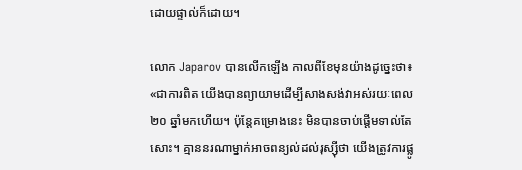ដោយផ្ទាល់ក៏ដោយ។

លោក Japarov បានលើកឡើង កាលពីខែមុនយ៉ាងដូច្នេះថា៖ «ជាការពិត យើងបានព្យាយាមដើម្បីសាងសង់វាអស់រយៈពេល ២០ ឆ្នាំមកហើយ។ ប៉ុន្តែគម្រោងនេះ មិនបានចាប់ផ្តើមទាល់តែសោះ។ គ្មាននរណាម្នាក់អាចពន្យល់ដល់រុស្ស៊ីថា យើងត្រូវការផ្លូ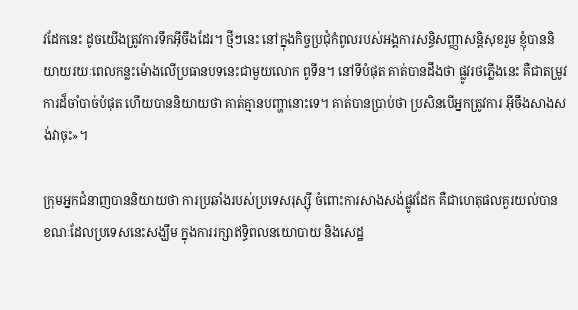វដែកនេះ ដូចយើងត្រូវការទឹកអ៊ីចឹងដែរ។ ថ្មីៗនេះ នៅក្នុងកិច្ចប្រជុំកំពូលរបស់អង្គការសន្ធិសញ្ញាសន្តិសុខរួម ខ្ញុំបាននិយាយរយៈពេលកន្លះម៉ោងលើប្រធានបទនេះជាមួយលោក ពូទីន។ នៅទីបំផុត គាត់បានដឹងថា ផ្លូវរថភ្លើងនេះ គឺជាតម្រូវការដ៏ចាំបាច់បំផុត ហើយបាននិយាយថា គាត់គ្មានបញ្ហានោះទេ។ គាត់បានប្រាប់ថា ប្រសិនបើអ្នកត្រូវការ អ៊ីចឹងសាងសង់វាចុះ»។

ក្រុមអ្នកជំនាញបាននិយាយថា ការប្រឆាំងរបស់ប្រទេសរុស្ស៊ី ចំពោះការសាងសង់ផ្លូវដែក គឺជាហេតុផលគួរយល់បាន ខណៈដែលប្រទេសនេះសង្ឃឹម ក្នុងការរក្សាឥទ្ធិពលនយោបាយ និងសេដ្ឋ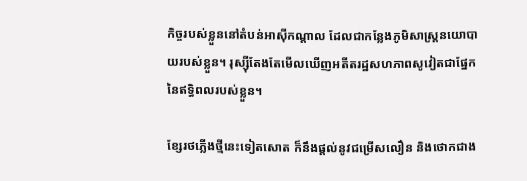កិច្ចរបស់ខ្លួននៅតំបន់អាស៊ីកណ្តាល ដែលជាកន្លែងភូមិសាស្ត្រនយោបាយរបស់ខ្លួន។ រុស្ស៊ីតែងតែមើលឃើញអតីតរដ្ឋសហភាពសូវៀតជាផ្នែកនៃឥទ្ធិពលរបស់ខ្លួន។

ខ្សែរថភ្លើងថ្មីនេះទៀតសោត ក៏នឹងផ្តល់នូវជម្រើសលឿន និងថោកជាង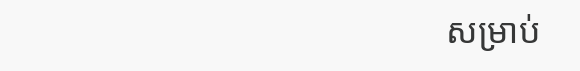សម្រាប់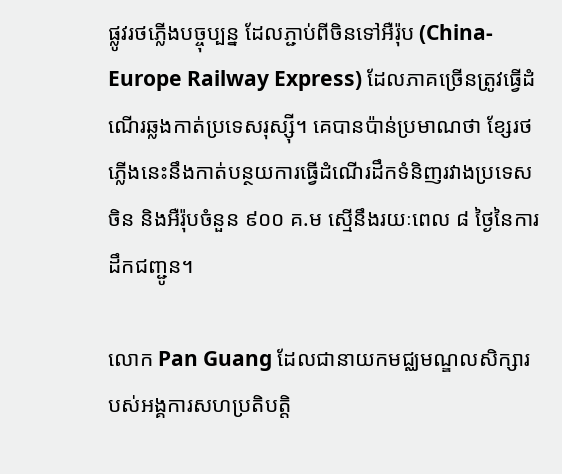ផ្លូវរថភ្លើងបច្ចុប្បន្ន ដែលភ្ជាប់ពីចិនទៅអឺរ៉ុប (China-Europe Railway Express) ដែលភាគច្រើនត្រូវធ្វើដំណើរឆ្លងកាត់ប្រទេសរុស្ស៊ី។ គេបានប៉ាន់ប្រមាណថា ខ្សែរថភ្លើងនេះនឹងកាត់បន្ថយការធ្វើដំណើរដឹកទំនិញរវាងប្រទេសចិន និងអឺរ៉ុបចំនួន ៩០០ គ.ម ស្មើនឹងរយៈពេល ៨ ថ្ងៃនៃការដឹកជញ្ជូន។

លោក Pan Guang ដែលជានាយកមជ្ឈមណ្ឌលសិក្សារបស់អង្គការសហប្រតិបត្តិ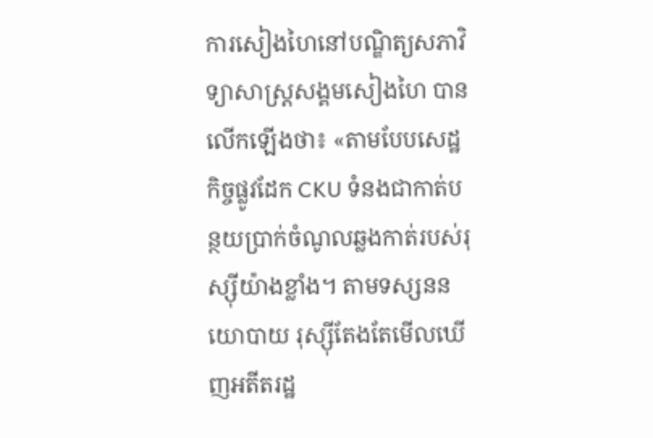ការសៀងហៃនៅបណ្ឌិត្យសភាវិទ្យាសាស្ត្រសង្គមសៀងហៃ បានលើកឡើងថា៖ «តាមបែបសេដ្ឋកិច្ចផ្លូវដែក CKU ទំនងជាកាត់បន្ថយប្រាក់ចំណូលឆ្លងកាត់របស់រុស្ស៊ីយ៉ាងខ្លាំង។ តាមទស្សននយោបាយ រុស្ស៊ីតែងតែមើលឃើញអតីតរដ្ឋ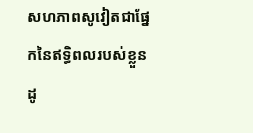សហភាពសូវៀតជាផ្នែកនៃឥទ្ធិពលរបស់ខ្លួន ដូ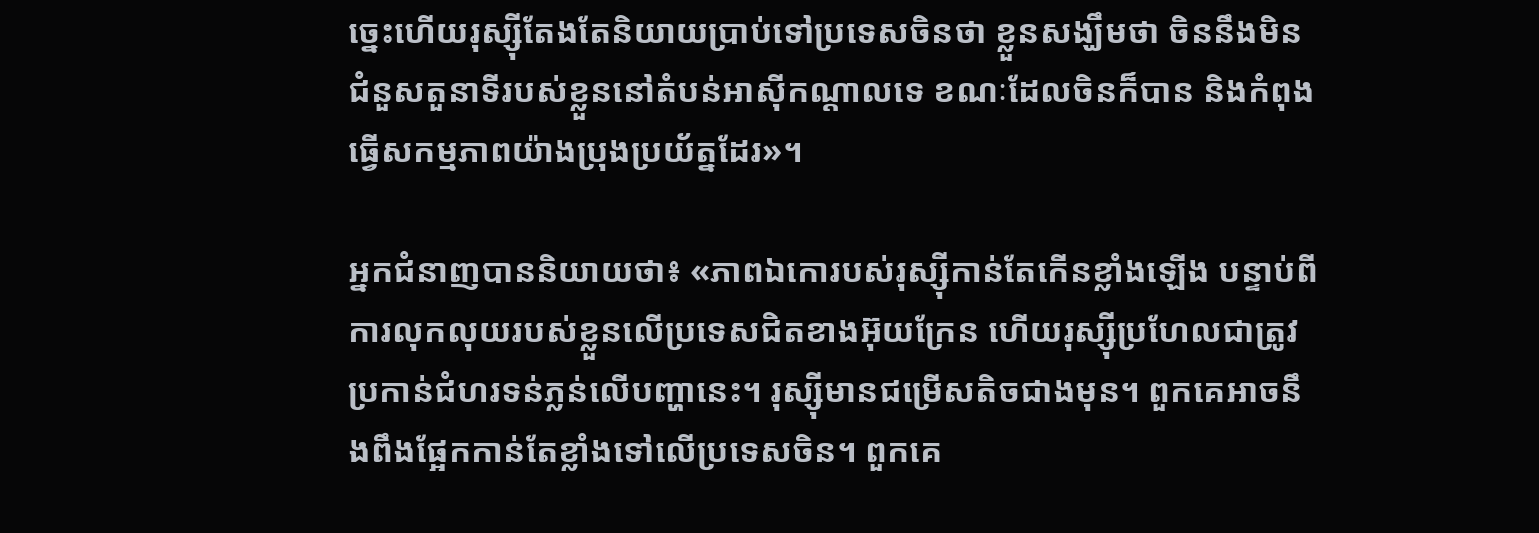ច្នេះហើយរុស្ស៊ីតែងតែនិយាយប្រាប់ទៅប្រទេសចិនថា ខ្លួនសង្ឃឹមថា ចិននឹងមិនជំនួសតួនាទីរបស់ខ្លួននៅតំបន់អាស៊ីកណ្តាលទេ ខណៈដែលចិនក៏បាន និងកំពុងធ្វើសកម្មភាពយ៉ាងប្រុងប្រយ័ត្នដែរ»។

អ្នកជំនាញបាននិយាយថា៖ «ភាពឯកោរបស់រុស្ស៊ីកាន់តែកើនខ្លាំងឡើង បន្ទាប់ពីការលុកលុយរបស់ខ្លួនលើប្រទេសជិតខាងអ៊ុយក្រែន ហើយរុស្ស៊ីប្រហែលជាត្រូវប្រកាន់ជំហរទន់ភ្លន់លើបញ្ហានេះ។ រុស្ស៊ីមានជម្រើសតិចជាងមុន។ ពួកគេអាចនឹងពឹងផ្អែកកាន់តែខ្លាំងទៅលើប្រទេសចិន។ ពួកគេ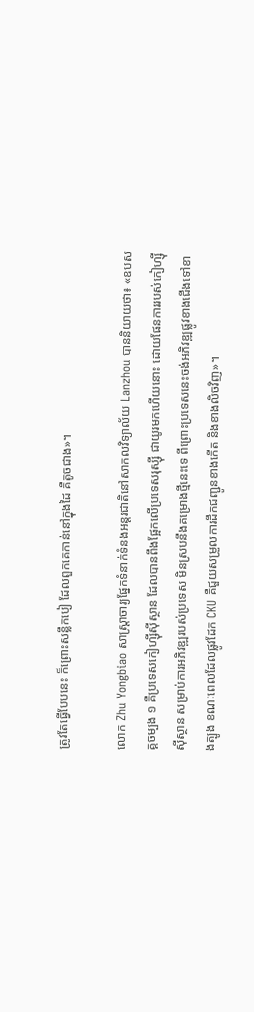ត្រូវតែធ្វើបែបនេះ ក៏ព្រោះសន្លឹកបៀ ដែលពួកគេកាន់នៅក្នុងដៃ គឺតូចជាង»។

លោក Zhu Yongbiao សាស្ត្រាចារ្យផ្នែកទំនាក់ទំនងអន្តរជាតិនៅសាកលវិទ្យាល័យ Lanzhou បាននិយាយថា៖ «ឧបសគ្គចម្បង ១ គឺប្រទេសកៀហ្ស៊ីស៊ីស្ថាន ដែលបានពឹងផ្អែកលើប្រទេសរុស្ស៊ី ជាយូរមកហើយនោះ ដោយផែនការរបស់កៀហ្ស៊ីស៊ីស្ថាន សម្រាប់ការអភិវឌ្ឍរបស់ប្រទេស មិនស្របនឹងគម្រោងថ្មីនេះទេ ពីព្រោះប្រទេសនេះចង់អភិវឌ្ឍផ្លូវខាងជើងទៅខាងត្បូង ខណៈពេលដែលផ្លូវដែក CKU គឺជួយសម្រួលការដឹកជញ្ជូនខាងកើត និងខាងលិចវិញ»។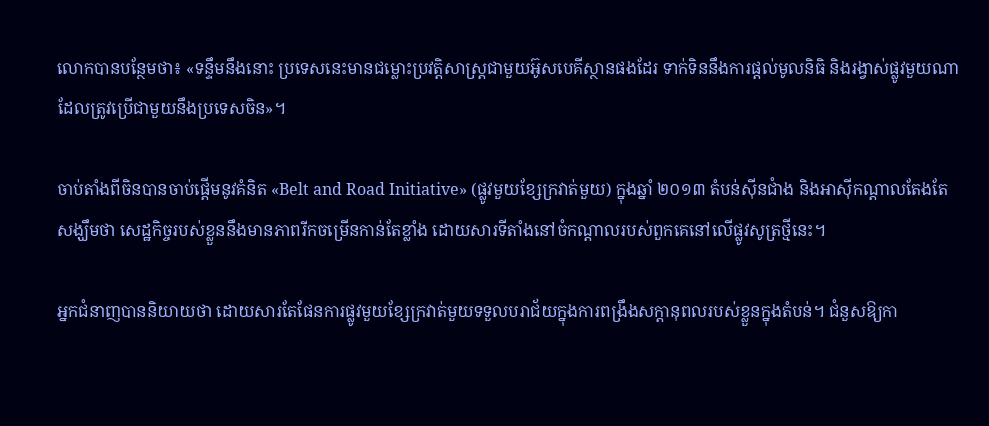លោកបានបន្ថែមថា៖ «ទន្ទឹមនឹងនោះ ប្រទេសនេះមានជម្លោះប្រវត្តិសាស្ត្រជាមួយអ៊ូសបេគីស្ថានផងដែរ ទាក់ទិននឹងការផ្តល់មូលនិធិ និងរង្វាស់ផ្លូវមួយណា ដែលត្រូវប្រើជាមួយនឹងប្រទេសចិន»។

ចាប់តាំងពីចិនបានចាប់ផ្តើមនូវគំនិត «Belt and Road Initiative» (ផ្លូវមួយខ្សែក្រវាត់មួយ) ក្នុងឆ្នាំ ២០១៣ តំបន់ស៊ីនជាំង និងអាស៊ីកណ្តាលតែងតែសង្ឃឹមថា សេដ្ឋកិច្ចរបស់ខ្លួននឹងមានភាពរីកចម្រើនកាន់តែខ្លាំង ដោយសារទីតាំងនៅចំកណ្តាលរបស់ពួកគេនៅលើផ្លូវសូត្រថ្មីនេះ។

អ្នកជំនាញបាននិយាយថា ដោយសារតែផែនការផ្លូវមួយខ្សែក្រវាត់មួយទទួលបរាជ័យក្នុងការពង្រឹងសក្តានុពលរបស់ខ្លួនក្នុងតំបន់។ ជំនួសឱ្យកា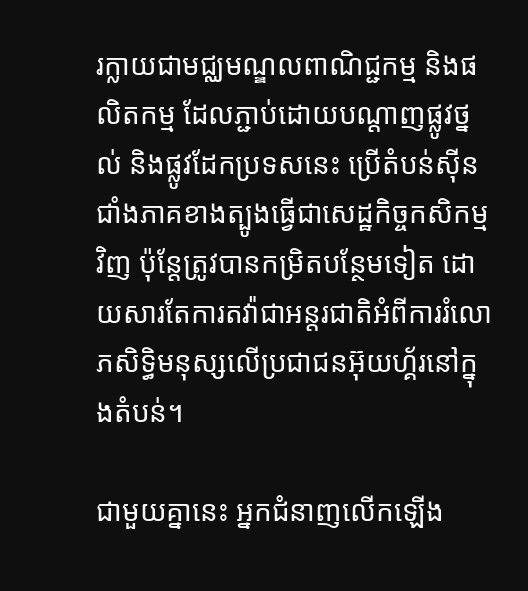រក្លាយជាមជ្ឈមណ្ឌលពាណិជ្ជកម្ម និងផលិតកម្ម ដែលភ្ជាប់ដោយបណ្តាញផ្លូវថ្នល់ និងផ្លូវដែកប្រទសនេះ ប្រើតំបន់ស៊ីនជាំងភាគខាងត្បូងធ្វើជាសេដ្ឋកិច្ចកសិកម្មវិញ ប៉ុន្ដែត្រូវបានកម្រិតបន្ថែមទៀត ដោយសារតែការតវ៉ាជាអន្តរជាតិអំពីការរំលោភសិទ្ធិមនុស្សលើប្រជាជនអ៊ុយហ្គ័រនៅក្នុងតំបន់។

ជាមួយគ្នានេះ អ្នកជំនាញលើកឡើង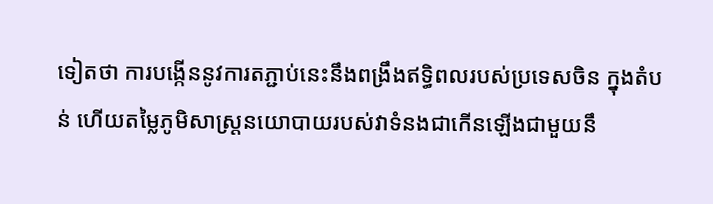ទៀតថា ការបង្កើននូវការតភ្ជាប់នេះនឹងពង្រឹងឥទ្ធិពលរបស់ប្រទេសចិន ក្នុងតំបន់ ហើយតម្លៃភូមិសាស្ត្រនយោបាយរបស់វាទំនងជាកើនឡើងជាមួយនឹ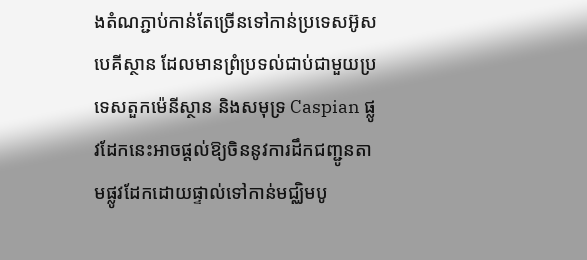ងតំណភ្ជាប់កាន់តែច្រើនទៅកាន់ប្រទេសអ៊ូសបេគីស្ថាន ដែលមានព្រំប្រទល់ជាប់ជាមួយប្រទេសតួកម៉េនីស្ថាន និងសមុទ្រ Caspian ផ្លូវដែកនេះអាចផ្តល់ឱ្យចិននូវការដឹកជញ្ជូនតាមផ្លូវដែកដោយផ្ទាល់ទៅកាន់មជ្ឈិមបូ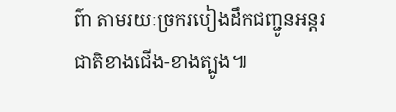ព៌ា តាមរយៈច្រករបៀងដឹកជញ្ជូនអន្តរជាតិខាងជើង-ខាងត្បូង៕